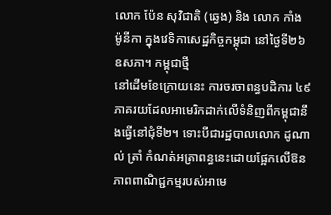លោក ប៉ែន សុវិជាតិ (ឆ្វេង) និង លោក កាំង ម៉ូនីកា ក្នុងវេទិកាសេដ្ឋកិច្ចកម្ពុជា នៅថ្ងៃទី២៦ ឧសភា។ កម្ពុជាថ្មី
នៅដើមខែក្រោយនេះ ការចរចាពន្ធបដិការ ៤៩ភាគរយដែលអាមេរិកដាក់លើទំនិញពីកម្ពុជានឹងធ្វើនៅជុំទី២។ ទោះបីជារដ្ឋបាលលោក ដូណាល់ ត្រាំ កំណត់អត្រាពន្ធនេះដោយផ្អែកលើឱនភាពពាណិជ្ជកម្មរបស់អាមេ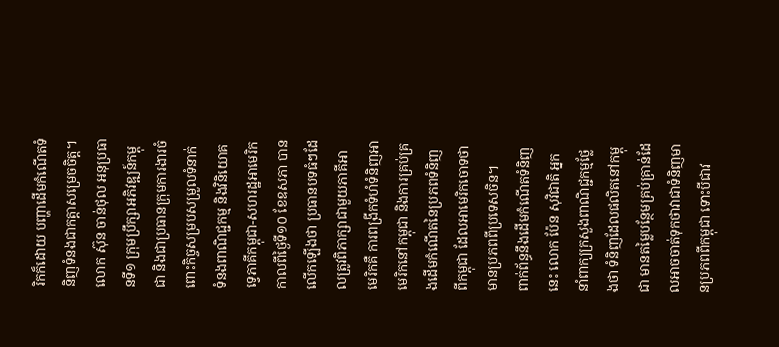រិកក៏ដោយ បញ្ហាដើមកំណើតទំនិញទំនងជាកត្តាសម្រេចចិត្ត។
លោក ស៊ុន ចាន់ថុល អនុប្រធានទី១ ក្រុមប្រឹក្សាអភិវឌ្ឍន៍កម្ពុជា និងជាប្រធានក្រុមការងារចំពោះកិច្ចសម្របសម្រួលទំនាក់ទំនងពាណិជ្ជកម្ម និងវិនិយោគទ្វេភាគីកម្ពុជា-សហរដ្ឋអាមេរិក កាលពីថ្ងៃទី១០ ខែឧសភា បានលើកឡើងថា ប្រធានបទធំៗដែលត្រូវពិភាក្សាជាមួយភាគីអាមេរិកគឺ ការពង្រីកទំហំទំនិញអាមេរិកនៅកម្ពុជា និងការគ្រប់គ្រងដើមកំណើតនៃប្រភពទំនិញពីកម្ពុជា ដែលអាមេរិកចោទថាមានប្រភពពីប្រទេសចិន។
ពាក់ព័ន្ធនឹងដើមកំណើតទំនិញនេះ លោក ប៉ែន សុវិជាតិ អ្នកនាំពាក្យក្រសួងពាណិជ្ជកម្មថ្លែងថា ទំនិញដែលផលិតនៅកម្ពុជា មានតម្លៃបន្ថែមគ្រប់គ្រាន់ដែលអាចចាត់ទុកថាវាជាទំនិញមានប្រភពពីកម្ពុជា ទោះបីជាវ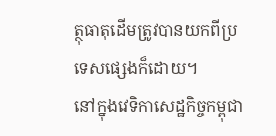ត្ថុធាតុដើមត្រូវបានយកពីប្រទេសផ្សេងក៏ដោយ។
នៅក្នុងវេទិកាសេដ្ឋកិច្ចកម្ពុជា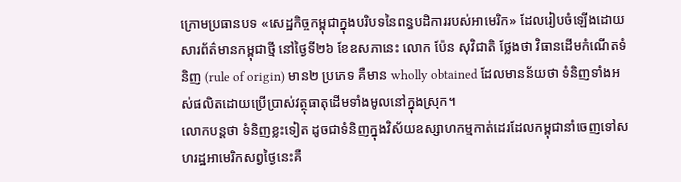ក្រោមប្រធានបទ «សេដ្ឋកិច្ចកម្ពុជាក្នុងបរិបទនៃពន្ធបដិការរបស់អាមេរិក» ដែលរៀបចំឡើងដោយសារព័ត៌មានកម្ពុជាថ្មី នៅថ្ងៃទី២៦ ខែឧសភានេះ លោក ប៉ែន សុវិជាតិ ថ្លែងថា វិធានដើមកំណើតទំនិញ (rule of origin) មាន២ ប្រភេទ គឺមាន wholly obtained ដែលមានន័យថា ទំនិញទាំងអស់ផលិតដោយប្រើប្រាស់វត្ថុធាតុដើមទាំងមូលនៅក្នុងស្រុក។
លោកបន្តថា ទំនិញខ្លះទៀត ដូចជាទំនិញក្នុងវិស័យឧស្សាហកម្មកាត់ដេរដែលកម្ពុជានាំចេញទៅសហរដ្ឋអាមេរិកសព្វថ្ងៃនេះគឺ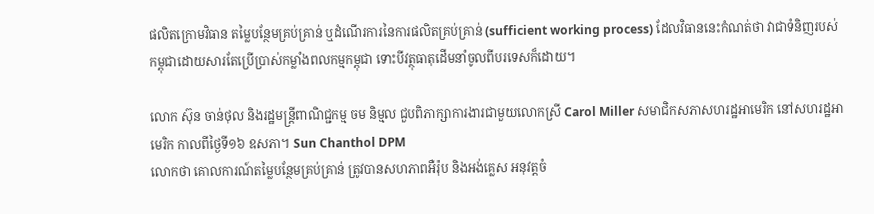ផលិតក្រោមវិធាន តម្លៃបន្ថែមគ្រប់គ្រាន់ ឬដំណើរការនៃការផលិតគ្រប់គ្រាន់ (sufficient working process) ដែលវិធាននេះកំណត់ថា វាជាទំនិញរបស់កម្ពុជាដោយសារតែប្រើប្រាស់កម្លាំងពលកម្មកម្ពុជា ទោះបីវត្ថុធាតុដើមនាំចូលពីបរទេសក៏ដោយ។

លោក ស៊ុន ចាន់ថុល និងរដ្ឋមន្ត្រីពាណិជ្ជកម្ម ចម និម្មល ជួបពិភាក្សាការងារជាមួយលោកស្រី Carol Miller សមាជិកសភាសហរដ្ឋអាមេរិក នៅសហរដ្ឋអាមេរិក កាលពីថ្ងៃទី១៦ ឧសភា។ Sun Chanthol DPM
លោកថា គោលការណ៍តម្លៃបន្ថែមគ្រប់គ្រាន់ ត្រូវបានសហភាពអឺរ៉ុប និងអង់គ្លេស អនុវត្តចំ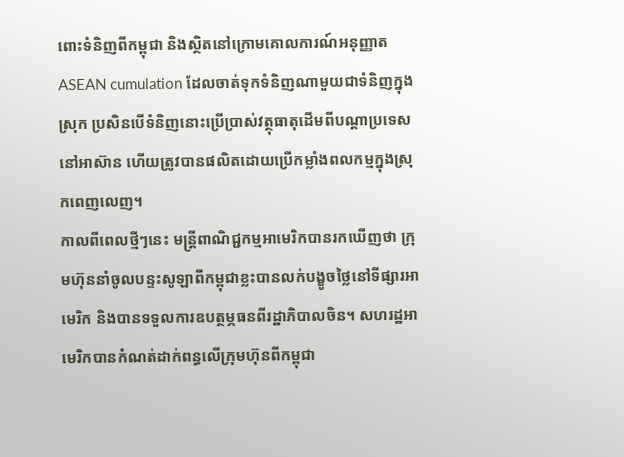ពោះទំនិញពីកម្ពុជា និងស្ថិតនៅក្រោមគោលការណ៍អនុញ្ញាត ASEAN cumulation ដែលចាត់ទុកទំនិញណាមួយជាទំនិញក្នុងស្រុក ប្រសិនបើទំនិញនោះប្រើប្រាស់វត្ថុធាតុដើមពីបណ្ដាប្រទេសនៅអាស៊ាន ហើយត្រូវបានផលិតដោយប្រើកម្លាំងពលកម្មក្នុងស្រុកពេញលេញ។
កាលពីពេលថ្មីៗនេះ មន្ត្រីពាណិជ្ជកម្មអាមេរិកបានរកឃើញថា ក្រុមហ៊ុននាំចូលបន្ទះសូឡាពីកម្ពុជាខ្លះបានលក់បង្ខូចថ្លៃនៅទីផ្សារអាមេរិក និងបានទទួលការឧបត្ថម្ភធនពីរដ្ឋាភិបាលចិន។ សហរដ្ឋអាមេរិកបានកំណត់ដាក់ពន្ធលើក្រុមហ៊ុនពីកម្ពុជា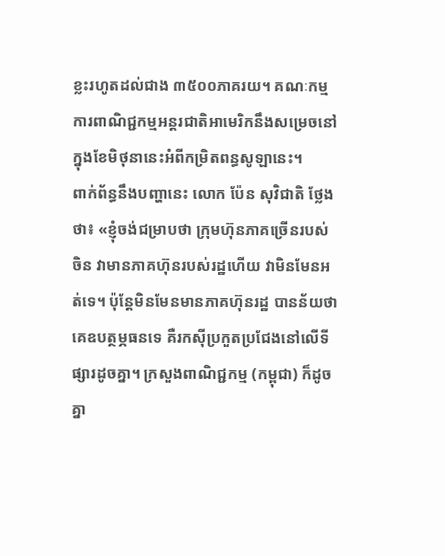ខ្លះរហូតដល់ជាង ៣៥០០ភាគរយ។ គណៈកម្មការពាណិជ្ជកម្មអន្តរជាតិអាមេរិកនឹងសម្រេចនៅក្នុងខែមិថុនានេះអំពីកម្រិតពន្ធសូឡានេះ។
ពាក់ព័ន្ធនឹងបញ្ហានេះ លោក ប៉ែន សុវិជាតិ ថ្លែងថា៖ «ខ្ញុំចង់ជម្រាបថា ក្រុមហ៊ុនភាគច្រើនរបស់ចិន វាមានភាគហ៊ុនរបស់រដ្ឋហើយ វាមិនមែនអត់ទេ។ ប៉ុន្តែមិនមែនមានភាគហ៊ុនរដ្ឋ បានន័យថាគេឧបត្ថម្ភធនទេ គឺរកស៊ីប្រកួតប្រជែងនៅលើទីផ្សារដូចគ្នា។ ក្រសួងពាណិជ្ជកម្ម (កម្ពុជា) ក៏ដូចគ្នា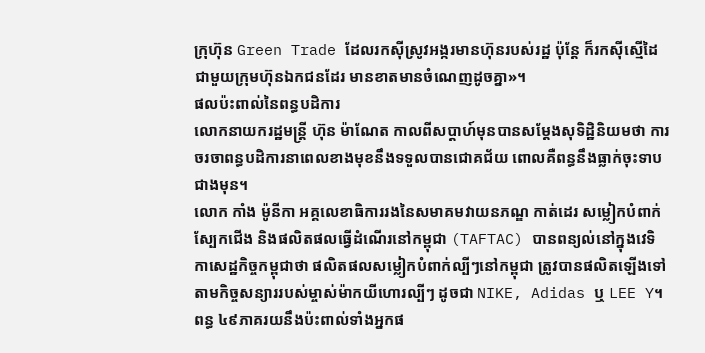ក្រុហ៊ុន Green Trade ដែលរកស៊ីស្រូវអង្ករមានហ៊ុនរបស់រដ្ឋ ប៉ុន្តែ ក៏រកស៊ីស្មើដៃជាមួយក្រុមហ៊ុនឯកជនដែរ មានខាតមានចំណេញដូចគ្នា»។
ផលប៉ះពាល់នៃពន្ធបដិការ
លោកនាយករដ្ឋមន្ត្រី ហ៊ុន ម៉ាណែត កាលពីសប្ដាហ៍មុនបានសម្ដែងសុទិដ្ឋិនិយមថា ការចរចាពន្ធបដិការនាពេលខាងមុខនឹងទទួលបានជោគជ័យ ពោលគឺពន្ធនឹងធ្លាក់ចុះទាបជាងមុន។
លោក កាំង ម៉ូនីកា អគ្គលេខាធិការរងនៃសមាគមវាយនភណ្ឌ កាត់ដេរ សម្លៀកបំពាក់ ស្បែកជើង និងផលិតផលធ្វើដំណើរនៅកម្ពុជា (TAFTAC) បានពន្យល់នៅក្នុងវេទិកាសេដ្ឋកិច្ចកម្ពុជាថា ផលិតផលសម្លៀកបំពាក់ល្បីៗនៅកម្ពុជា ត្រូវបានផលិតឡើងទៅតាមកិច្ចសន្យាររបស់ម្ចាស់ម៉ាកយីហោរល្បីៗ ដូចជា NIKE, Adidas ឬ LEE Y។ ពន្ធ ៤៩ភាគរយនឹងប៉ះពាល់ទាំងអ្នកផ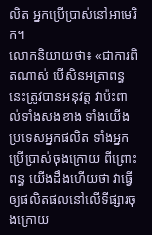លិត អ្នកប្រើប្រាស់នៅអាមេរិក។
លោកនិយាយថា៖ «ជាការពិតណាស់ បើសិនអត្រាពន្ធនេះត្រូវបានអនុវត្ត វាប៉ះពាល់ទាំងសងខាង ទាំងយើងប្រទេសអ្នកផលិត ទាំងអ្នកប្រើប្រាស់ចុងក្រោយ ពីព្រោះពន្ធ យើងដឹងហើយថា វាធ្វើឲ្យផលិតផលនៅលើទីផ្សារចុងក្រោយ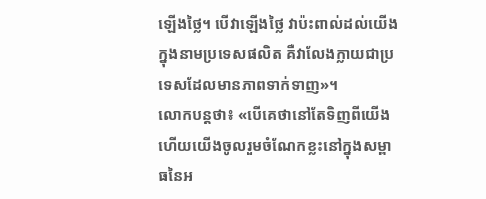ឡើងថ្លៃ។ បើវាឡើងថ្លៃ វាប៉ះពាល់ដល់យើងក្នុងនាមប្រទេសផលិត គឺវាលែងក្លាយជាប្រទេសដែលមានភាពទាក់ទាញ»។
លោកបន្តថា៖ «បើគេថានៅតែទិញពីយើង ហើយយើងចូលរួមចំណែកខ្លះនៅក្នុងសម្ពាធនៃអ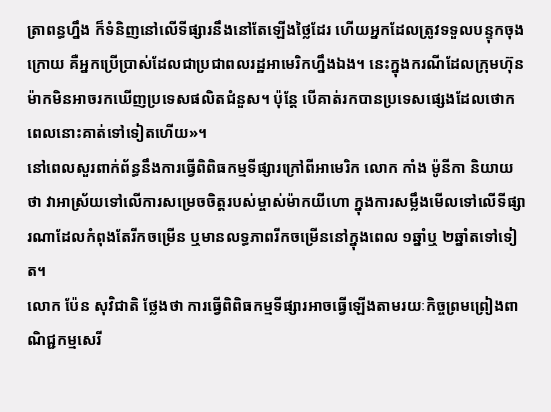ត្រាពន្ធហ្នឹង ក៏ទំនិញនៅលើទីផ្សារនឹងនៅតែឡើងថ្លៃដែរ ហើយអ្នកដែលត្រូវទទួលបន្ទុកចុងក្រោយ គឺអ្នកប្រើប្រាស់ដែលជាប្រជាពលរដ្ឋអាមេរិកហ្នឹងឯង។ នេះក្នុងករណីដែលក្រុមហ៊ុនម៉ាកមិនអាចរកឃើញប្រទេសផលិតជំនួស។ ប៉ុន្តែ បើគាត់រកបានប្រទេសផ្សេងដែលថោក ពេលនោះគាត់ទៅទៀតហើយ»។
នៅពេលសួរពាក់ព័ន្ធនឹងការធ្វើពិពិធកម្មទីផ្សារក្រៅពីអាមេរិក លោក កាំង ម៉ូនីកា និយាយថា វាអាស្រ័យទៅលើការសម្រេចចិត្តរបស់ម្ចាស់ម៉ាកយីហោ ក្នុងការសម្លឹងមើលទៅលើទីផ្សារណាដែលកំពុងតែរីកចម្រើន ឬមានលទ្ធភាពរីកចម្រើននៅក្នុងពេល ១ឆ្នាំឬ ២ឆ្នាំតទៅទៀត។
លោក ប៉ែន សុវិជាតិ ថ្លែងថា ការធ្វើពិពិធកម្មទីផ្សារអាចធ្វើឡើងតាមរយៈកិច្ចព្រមព្រៀងពាណិជ្ជកម្មសេរី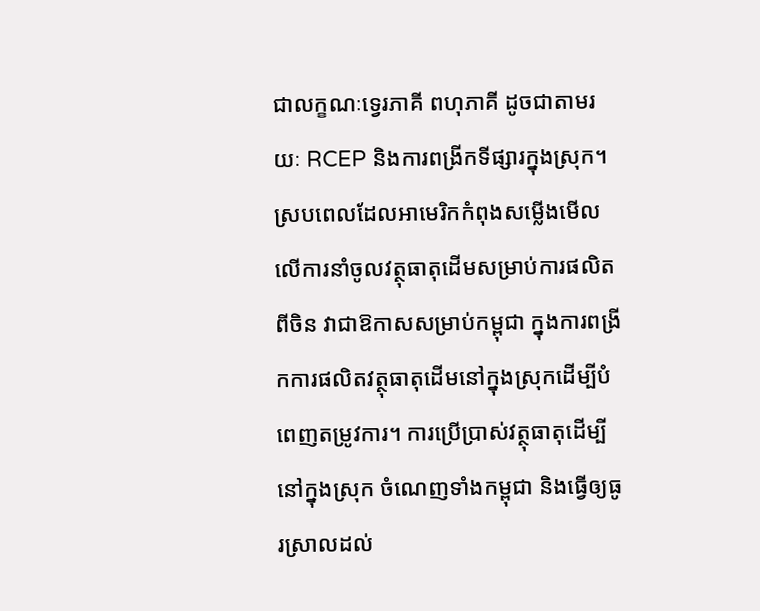ជាលក្ខណៈទ្វេរភាគី ពហុភាគី ដូចជាតាមរយៈ RCEP និងការពង្រីកទីផ្សារក្នុងស្រុក។
ស្របពេលដែលអាមេរិកកំពុងសម្លើងមើលលើការនាំចូលវត្ថុធាតុដើមសម្រាប់ការផលិតពីចិន វាជាឱកាសសម្រាប់កម្ពុជា ក្នុងការពង្រីកការផលិតវត្ថុធាតុដើមនៅក្នុងស្រុកដើម្បីបំពេញតម្រូវការ។ ការប្រើប្រាស់វត្ថុធាតុដើម្បីនៅក្នុងស្រុក ចំណេញទាំងកម្ពុជា និងធ្វើឲ្យធូរស្រាលដល់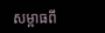សម្ពាធពី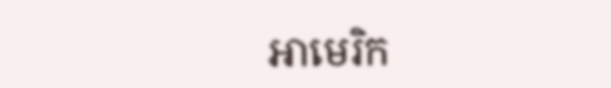អាមេរិក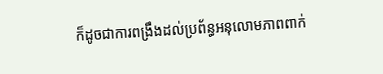ក៏ដូចជាការពង្រឹងដល់ប្រព័ន្ធអនុលោមភាពពាក់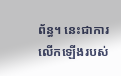ព័ន្ធ។ នេះជាការលើកឡើងរបស់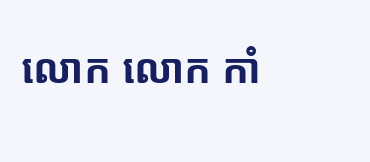លោក លោក កាំ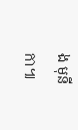ង មុនីកា៕